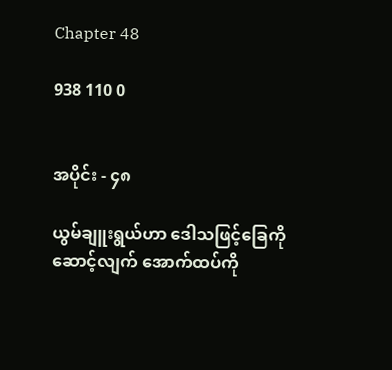Chapter 48

938 110 0


အပိုင်း - ၄၈

ယွမ်ချူးရွယ်ဟာ ဒေါသဖြင့်ခြေကိုဆောင့်လျက် အောက်ထပ်ကို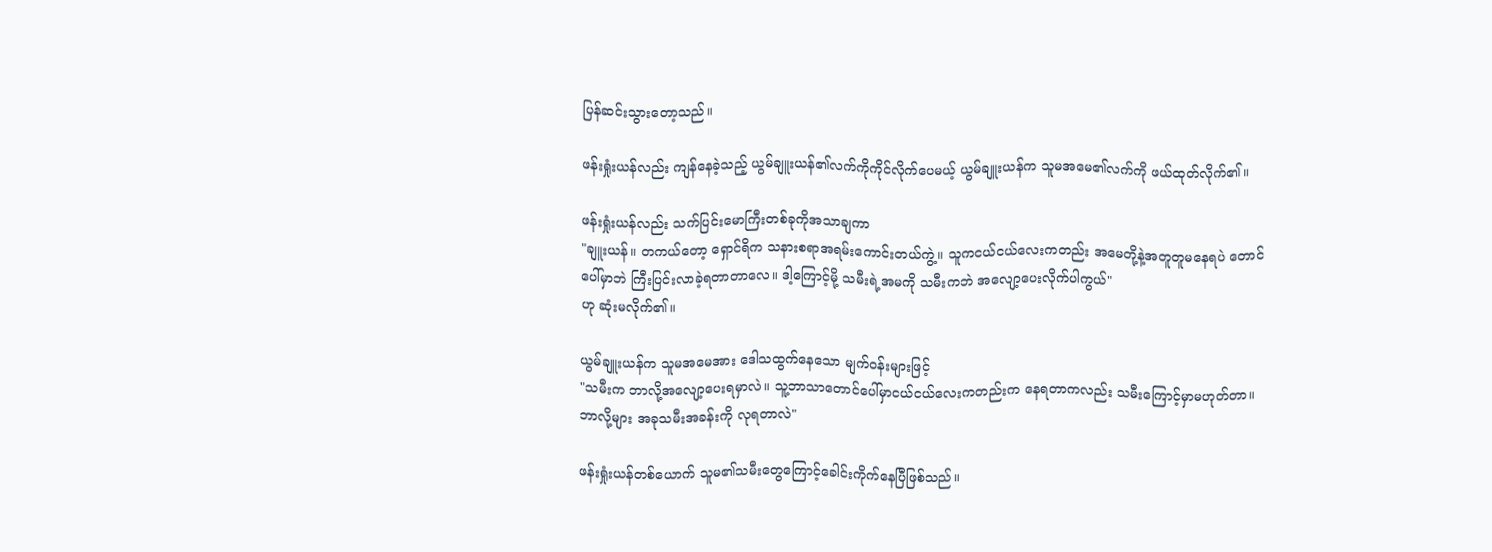ပြန်ဆင်းသွားတော့သည်။

ဖန်းရှုံးယန်လည်း ကျန်နေခဲ့သည့် ယွမ်ချူးယန်၏လက်ကိုကိုင်လိုက်ပေမယ့် ယွမ်ချူးယန်က သူမအမေ၏လက်ကို ဖယ်ထုတ်လိုက်၏။

ဖန်းရှုံးယန်လည်း သက်ပြင်းမောကြီးတစ်ခုကိုအသာချကာ
"ချူးယန်။ တကယ်တော့ ရှောင်ရိက သနားစရာအရမ်းကောင်းတယ်ကွဲ့။ သူကငယ်ငယ်လေးကတည်း အမေတို့နဲ့အတူတူမနေရပဲ တောင်ပေါ်မှာဘဲ ကြီးပြင်းလာခဲ့ရတာတာလေ။ ဒါ့ကြောင့်မို့ သမီးရဲ့အမကို သမီးကဘဲ အလျော့ပေးလိုက်ပါကွယ်"
ဟု ဆုံးမလိုက်၏။

ယွမ်ချူးယန်က သူမအမေအား ဒေါသထွက်နေသော မျက်ဝန်းများဖြင့်
"သမီးက ဘာလို့အလျော့ပေးရမှာလဲ။ သူ့ဘာသာတောင်ပေါ်မှာ‌ငယ်ငယ်လေးကတည်းက နေရတာကလည်း သမီးကြောင့်မှာမဟုတ်တာ။ ဘာလို့များ အခုသမီးအခန်းကို လုရတာလဲ"

ဖန်းရှုံးယန်တစ်ယောက် သူမ၏သမီးတွေကြောင့်ခေါင်းကိုက်နေပြီဖြစ်သည်။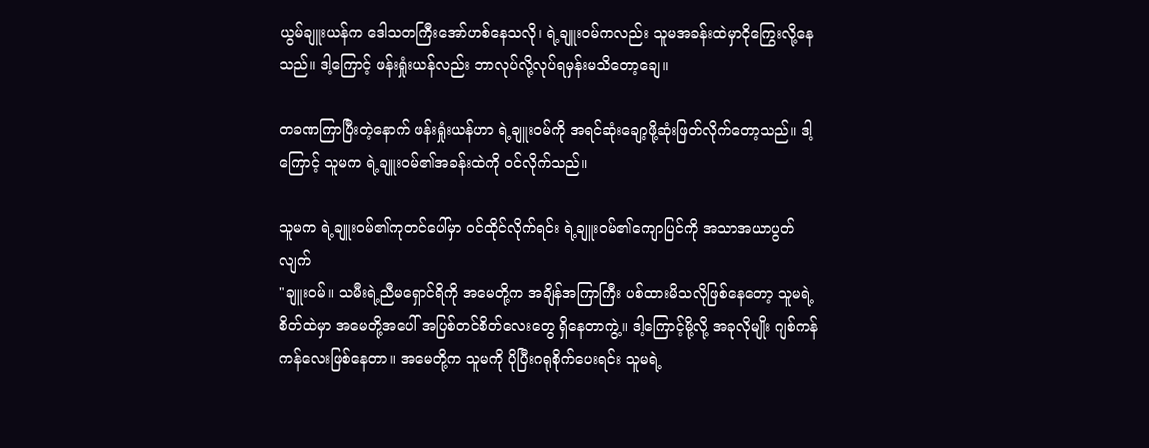ယွမ်ချူးယန်က ဒေါသတကြီးအော်ဟစ်နေသလို၊ ရဲ့ချူးဝမ်ကလည်း သူမအခန်းထဲမှာငိုကြွေးလို့နေသည်။ ဒါ့ကြောင့် ဖန်းရှုံးယန်လည်း ဘာလုပ်လို့လုပ်ရမှန်းမသိတော့ချေ။

တခဏကြာပြီးတဲ့နောက် ဖန်းရှုံးယန်ဟာ ရဲ့ချူးဝမ်ကို အရင်ဆုံးချော့ဖို့ဆုံးဖြတ်လိုက်တော့သည်။ ဒါ့ကြောင့် သူမက ရဲ့ချူးဝမ်၏အခန်းထဲကို ဝင်လိုက်သည်။

သူမက ရဲ့ချူးဝမ်၏ကုတင်ပေါ်မှာ ဝင်ထိုင်လိုက်ရင်း ရဲ့ချူးဝမ်၏ကျောပြင်ကို အသာအယာပွတ်လျက်
"ချူးဝမ်။ သမီးရဲ့ညီမရှောင်ရိကို အမေတို့က အချိန်အကြာကြီး ပစ်ထားမိသလိုဖြစ်နေတော့ သူမရဲ့စိတ်ထဲမှာ အမေတို့အပေါ် အပြစ်တင်စိတ်လေးတွေ ရှိနေတာကွဲ့။ ဒါ့ကြောင့်မို့လို့ အခုလိုမျိုး ဂျစ်ကန်ကန်လေးဖြစ်နေတာ။ အမေတို့က သူမကို ပိုပြီးဂရုစိုက်ပေးရင်း သူမရဲ့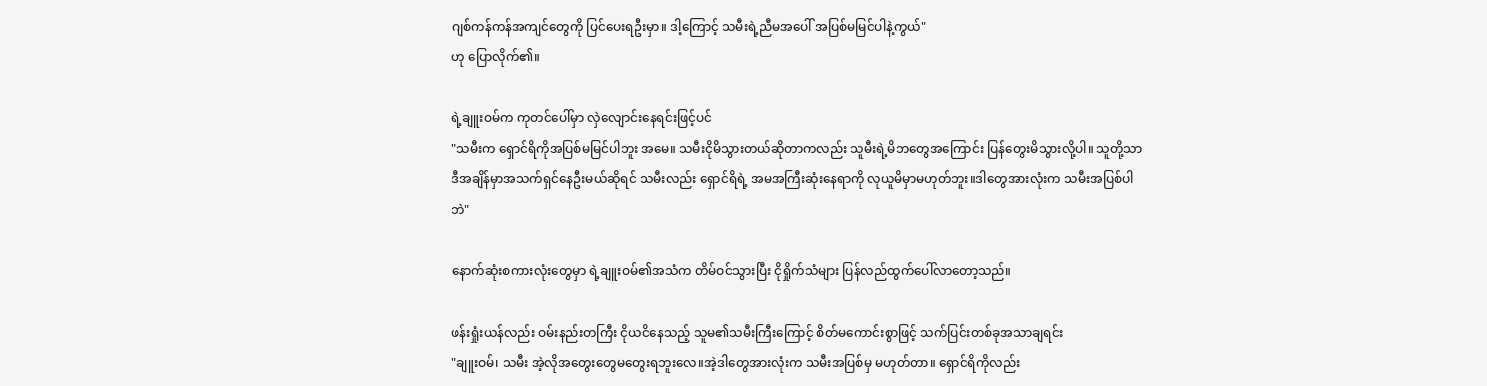ဂျစ်ကန်ကန်အကျင်တွေကို ပြင်ပေးရဦးမှာ။ ဒါ့ကြောင့် သမီးရဲ့ညီမအပေါ် အပြစ်မမြင်ပါနဲ့ကွယ်"
ဟု ပြောလိုက်၏။

ရဲ့ချူးဝမ်က ကုတင်ပေါ်မှာ လှဲလျောင်းနေရင်းဖြင့်ပင်
"သမီးက ရှောင်ရိကိုအပြစ်မမြင်ပါဘူး အမေ။ သမီးငိုမိသွားတယ်ဆိုတာကလည်း သူမီးရဲ့မိဘတွေအကြောင်း ပြန်တွေးမိသွားလို့ပါ။ သူတို့သာ ဒီအချိန်မှာအသက်ရှင်နေဦးမယ်ဆိုရင် သမီးလည်း ရှောင်ရိရဲ့ အမအကြီးဆုံးနေရာကို လုယူမိမှာမဟုတ်ဘူး။ဒါတွေအားလုံးက သမီးအပြစ်ပါဘဲ"

နောက်ဆုံးစကားလုံးတွေမှာ ရဲ့ချူးဝမ်၏အသံက တိမ်ဝင်သွားပြီး ငိုရှိုက်သံများ ပြန်လည်ထွက်ပေါ်လာတော့သည်။

ဖန်းရှုံးယန်လည်း ဝမ်းနည်းတကြီး ငိုယငိနေသည့် သူမ၏သမီးကြီးကြောင့် စိတ်မကောင်းစွာဖြင့် သက်ပြင်းတစ်ခုအသာချရင်း
"ချူးဝမ်၊ သမီး အဲ့လိုအတွေးတွေမတွေးရဘူးလေ။အဲ့ဒါတွေအားလုံးက သမီးအပြစ်မှ မဟုတ်တာ။ ရှောင်ရိကိုလည်း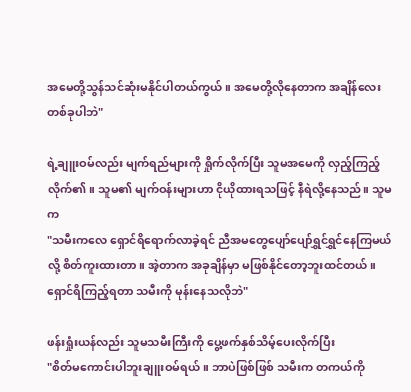အမေတို့သွန်သင်ဆုံးမနိုင်ပါတယ်ကွယ်။ အမေတို့လိုနေတာက အချိန်လေးတစ်ခုပါဘဲ"

ရဲ့ချူးဝမ်လည်း မျက်ရည်များကို ရှိုက်လိုက်ပြီး သူမအမေကို လှည့်ကြည့်လိုက်၏။ သူမ၏ မျက်ဝန်းများဟာ ငိုယိုထားရသဖြင့် နီရဲလို့နေသည်။ သူမက
"သမီးကလေ ရှောင်ရိရောက်လာခဲ့ရင် ညီအမတွေပျော်ပျော်ရွှင်ရွှင်နေကြမယ်လို့ စိတ်ကူးထားတာ။ အဲ့တာက အခုချိန်မှာ မဖြစ်နိုင်တော့ဘူးထင်တယ်။ ရှောင်ရိကြည့်ရတာ သမီးကို မုန်းနေသလိုဘဲ"

ဖန်းရှုံးယန်လည်း သူမသမီးကြီးကို ပွေ့ဖက်နှစ်သိမ့်ပေးလိုက်ပြီး
"စိတ်မကောင်းပါဘူးချူးဝမ်ရယ်။ ဘာပဲဖြစ်ဖြစ် သမီးက တကယ်ကို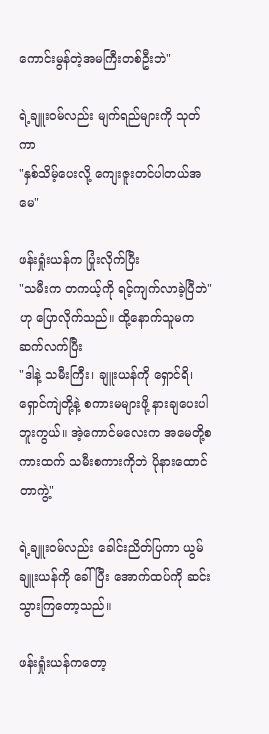ကောင်းမွန်တဲ့အမကြီးတစ်ဦးဘဲ"

ရဲ့ချူးဝမ်လည်း မျက်ရည်များကို သုတ်ကာ
"နှစ်သိမ့်ပေးလို့ ကျေးဇူးတင်ပါတယ်အမေ"

ဖန်းရှုံးယန်က ပြုံးလိုက်ပြီး
"သမီးက တကယ့်ကို ရင့်ကျက်လာခဲ့ပြီဘဲ"
ဟု ပြောလိုက်သည်။ ထို့နောက်သူမက ဆက်လက်ပြီး
"ဒါနဲ့ သမီးကြီး၊ ချူးယန်ကို ရှောင်ရိ၊ ရှောင်ကျဲတို့နဲ့ စကားမများဖို့ နားချပေးပါဘူးကွယ်။ အဲ့ကောင်မလေးက အမေတို့စကားထက် သမီးစကားကိုဘဲ ပိုနားထောင်တာကွဲ့"

ရဲ့ချူးဝမ်လည်း ခေါင်းညိတ်ပြကာ ယွမ်ချူးယန်ကို ခေါ်ပြီး အောက်ထပ်ကို ဆင်းသွားကြတော့သည်။

ဖန်းရှုံးယန်ကတော့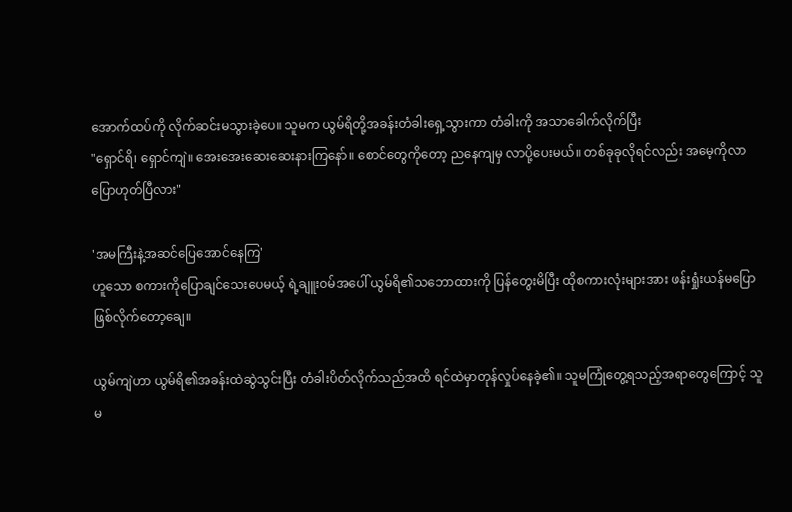အောက်ထပ်ကို လိုက်ဆင်းမသွားခဲ့ပေ။ သူမက ယွမ်ရိတို့အခန်းတံခါးရှေ့သွားကာ တံခါးကို အသာခေါက်လိုက်ပြီး
"ရှောင်ရိ၊ ရှောင်ကျဲ။ အေးအေးဆေးဆေးနားကြနော်။ စောင်တွေကိုတော့ ညနေကျမှ လာပို့ပေးမယ်။ တစ်ခုခုလိုရင်လည်း အမေ့ကိုလာပြောဟုတ်ပြီလား"

'အမကြီးနဲ့အဆင်ပြေအောင်နေကြ'
ဟူသော စကားကိုပြောချင်သေးပေမယ့် ရဲ့ချူးဝမ်အပေါ် ယွမ်ရိ၏သဘောထားကို ပြန်တွေးမိပြီး ထိုစကားလုံးများအား ဖန်းရှုံးယန်မပြောဖြစ်လိုက်တော့ချေ။

ယွမ်ကျဲဟာ ယွမ်ရိ၏အခန်းထဲဆွဲသွင်းပြီး တံခါးပိတ်လိုက်သည်အထိ ရင်ထဲမှာတုန်လှုပ်နေခဲ့၏။ သူမကြုံတွေ့ရသည့်အရာတွေကြောင့် သူမ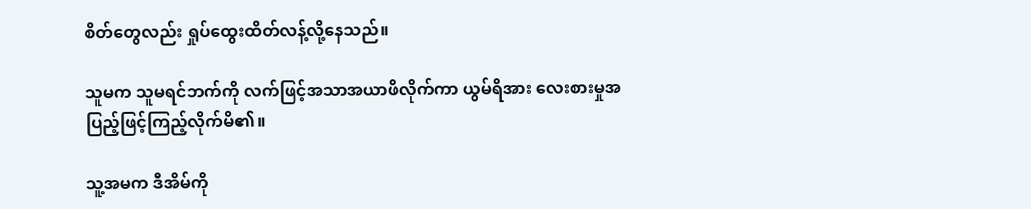စိတ်တွေလည်း ရှုပ်ထွေးထိတ်လန့်လို့နေသည်။

သူမက သူမရင်ဘက်ကို လက်ဖြင့်အသာအယာဖိလိုက်ကာ ယွမ်ရိအား လေးစားမှုအပြည့်ဖြင့်ကြည့်လိုက်မိ၏။

သူ့အမက ဒီအိမ်ကို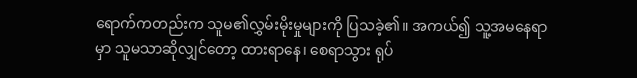ရောက်ကတည်းက သူမ၏လွှမ်းမိုးမှုများကို ပြသခဲ့၏။ အကယ်၍ သူ့အမနေရာမှာ သူမသာဆိုလျှင်တော့ ထားရာနေ၊ စေရာသွား ရုပ်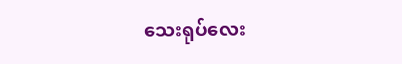သေးရုပ်လေး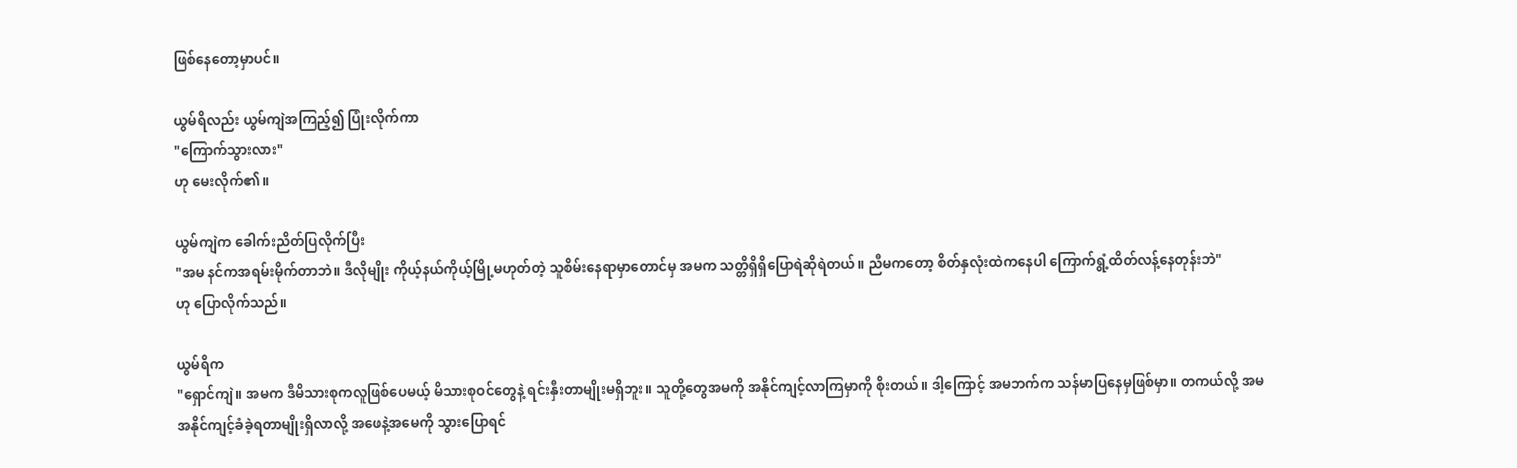ဖြစ်နေတော့မှာပင်။

ယွမ်ရိလည်း ယွမ်ကျဲအကြည့်၍ ပြုံးလိုက်ကာ
"ကြောက်သွားလား"
ဟု မေးလိုက်၏။

ယွမ်ကျဲက ခေါက်းညိတ်ပြလိုက်ပြီး
"အမ နင်ကအရမ်းမိုက်တာဘဲ။ ဒီလိုမျိုး ကိုယ့်နယ်ကိုယ့်မြို့မဟုတ်တဲ့ သူစိမ်းနေရာမှာတောင်မှ အမက သတ္တိရှိရှိပြောရဲဆိုရဲတယ်။ ညီမကတော့ စိတ်နှလုံးထဲကနေပါ ကြောက်ရွံ့ထိတ်လန့်နေတုန်းဘဲ"
ဟု ပြောလိုက်သည်။

ယွမ်ရိက
"ရှောင်ကျဲ။ အမက ဒီမိသားစုကလူဖြစ်ပေမယ့် မိသားစုဝင်တွေနဲ့ ရင်းနှီးတာမျိုးမရှိဘူး။ သူတို့တွေအမကို အနိုင်ကျင့်လာကြမှာကို စိုးတယ်။ ဒါ့ကြောင့် အမဘက်က သန်မာပြနေမှဖြစ်မှာ။ တကယ်လို့ အမအနိုင်ကျင့်ခံခဲ့ရတာမျိုးရှိလာလို့ အဖေနဲ့အမေကို သွားပြောရင်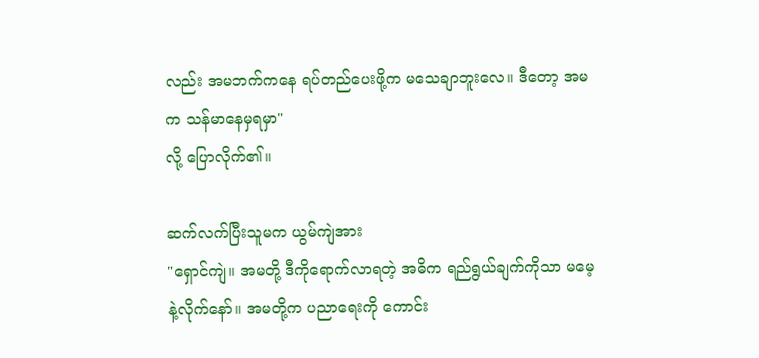လည်း အမဘက်ကနေ ရပ်တည်ပေးဖို့က မသေချာဘူးလေ။ ဒီတော့ အမက သန်မာနေမှရမှာ"
လို့ ပြောလိုက်၏။

ဆက်လက်ပြီးသူမက ယွမ်ကျဲအား
"ရှောင်ကျဲ။ အမတို့ ဒီကိုရောက်လာရတဲ့ အဓိက ရည်ရွယ်ချက်ကိုသာ မမေ့နဲ့လိုက်နော်။ အမတို့က ပညာရေးကို ကောင်း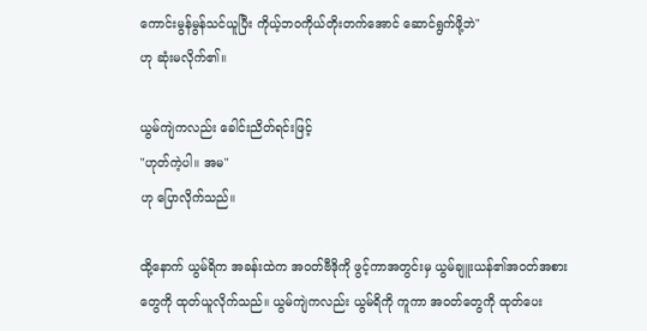ကောင်းမွန်မွန်သင်ယူပြီး ကိုယ့်ဘဝကိုယ်တိုးတက်အောင် ဆောင်ရွက်ဖို့ဘဲ"
ဟု ဆုံးမလိုက်၏။

ယွမ်ကျဲကလည်း ခေါင်းညိတ်ရင်းဖြင့်
"ဟုတ်ကဲ့ပါ။ အမ"
ဟု ပြောလိုက်သည်။

ထို့နောက် ယွမ်ရိက အခန်းထဲက အဝတ်ဗီဒိုကို ဖွင့်ကာအတွင်းမှ ယွမ်ချူးယန်၏အဝတ်အစားတွေကို ထုတ်ယူလိုက်သည်။ ယွမ်ကျဲကလည်း ယွမ်ရိကို ကူကာ အဝတ်တွေကို ထုတ်ပေး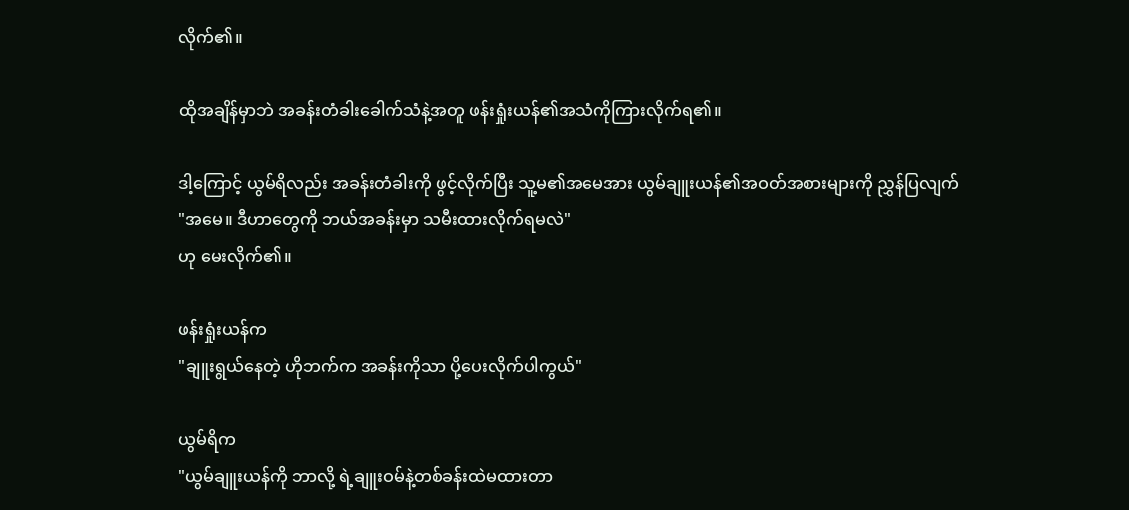လိုက်၏။

ထိုအချိန်မှာဘဲ အခန်းတံခါးခေါက်သံနဲ့အတူ ဖန်းရှုံးယန်၏အသံကိုကြားလိုက်ရ၏။

ဒါ့ကြောင့် ယွမ်ရိလည်း အခန်းတံခါးကို ဖွင့်လိုက်ပြီး သူ့မ၏အမေအား ယွမ်ချူးယန်၏အဝတ်အစားများကို ညွှန်ပြလျက်
"အမေ။ ဒီဟာတွေကို ဘယ်အခန်းမှာ သမီးထားလိုက်ရမလဲ"
ဟု မေးလိုက်၏။

ဖန်းရှုံးယန်က
"ချူးရွယ်နေတဲ့ ဟိုဘက်က အခန်းကိုသာ ပို့ပေးလိုက်ပါကွယ်"

ယွမ်ရိက
"ယွမ်ချူးယန်ကို ဘာလို့ ရဲ့ချူးဝမ်နဲ့တစ်ခန်းထဲမထားတာ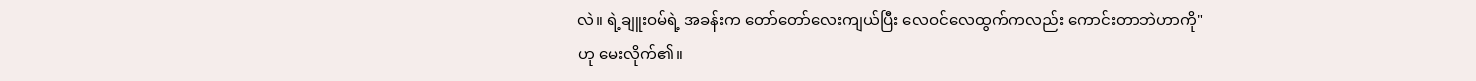လဲ။ ရဲ့ချူးဝမ်ရဲ့ အခန်းက တော်တော်လေးကျယ်ပြီး လေဝင်လေထွက်ကလည်း ကောင်းတာဘဲဟာကို"
ဟု မေးလိုက်၏။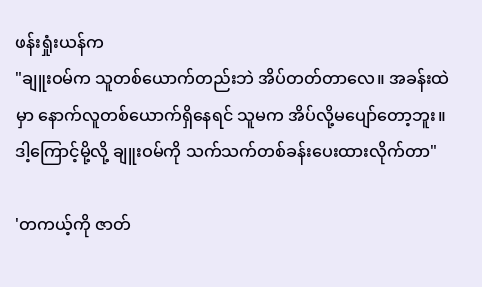ဖန်းရှုံးယန်က
"ချူးဝမ်က သူတစ်ယောက်တည်းဘဲ အိပ်တတ်တာလေ။ အခန်းထဲမှာ နောက်လူတစ်ယောက်ရှိနေရင် သူမက အိပ်လို့မပျော်တော့ဘူး။ ဒါ့ကြောင့်မို့လို့ ချူးဝမ်ကို သက်သက်တစ်ခန်းပေးထားလိုက်တာ"

'တကယ့်ကို ဇာတ်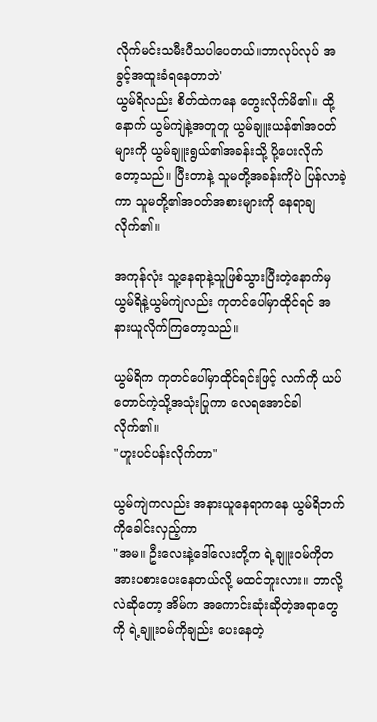လိုက်မင်းသမီးပီသပါ‌ပေတယ်။ဘာလုပ်လုပ် အခွင့်အထူးခံရနေတာဘဲ'
ယွမ်ရိလည်း စိတ်ထဲကနေ တွေးလိုက်မိ၏။ ထို့နောက် ယွမ်ကျဲနဲ့အတူတူ ယွမ်ချူးယန်၏အဝတ်များကို ယွမ်ချူးရွယ်၏အခန်းသို့ ပို့ပေးလိုက်တော့သည်။ ပြီးတာနဲ့ သူမတို့အခန်းကိုပဲ ပြန်လာခဲ့ကာ သူမတို့၏အဝတ်အစားများကို နေရာချလိုက်၏။

အကုန်လုံး သူ့နေရာနဲ့သူဖြစ်သွားပြီးတဲ့နောက်မှ ယွမ်ရိနဲ့ယွမ်ကျဲလည်း ကုတင်ပေါ်မှာထိုင်ရင် အနားယူလိုက်ကြတော့သည်။

ယွမ်ရိက ကုတင်ပေါ်မှာထိုင်ရင်းဖြင့် လက်ကို ယပ်တောင်ကဲ့သို့အသုံးပြုကာ လေရအောင်ခါလိုက်၏။
"ဟူးပင်ပန်းလိုက်တာ"

ယွမ်ကျဲကလည်း အနားယူနေရာကနေ ယွမ်ရိဘက်ကိုခေါင်းလှည့်ကာ
"အမ။ ဦးလေးနဲ့ဒေါ်လေးတို့က ရဲ့ချူးဝမ်ကိုတအားပစားပေးနေတယ်လို့ မထင်ဘူးလား။ ဘာလို့လဲဆိုတော့ အိမ်က အကောင်းဆုံးဆိုတဲ့အရာတွေကို ရဲ့ချူးဝမ်ကိုချည်း ပေးနေတဲ့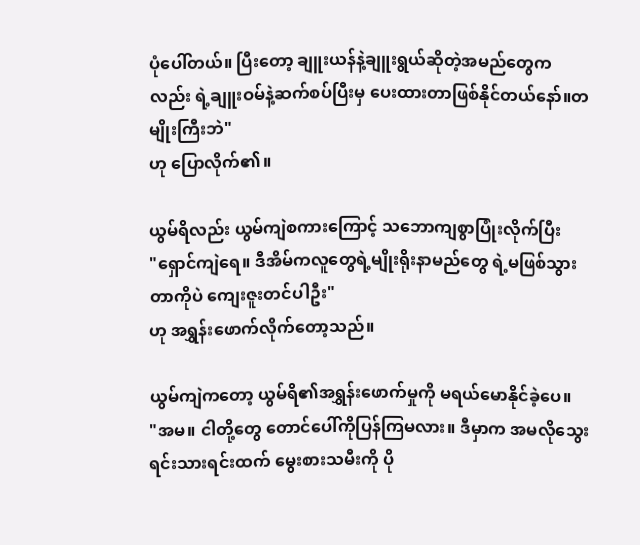ပုံပေါ်တယ်။ ပြီးတော့ ချူးယန်နဲ့ချူးရွယ်ဆိုတဲ့အမည်တွေကလည်း ရဲ့ချူးဝမ်နဲ့ဆက်စပ်‌ပြီးမှ ပေးထားတာဖြစ်နိုင်တယ်နော်။တမျိုးကြီးဘဲ"
ဟု ပြောလိုက်၏။

ယွမ်ရိလည်း ယွမ်ကျဲစကားကြောင့် သဘောကျစွာပြုံးလိုက်ပြီး
"ရှောင်ကျဲရေ။ ဒီအိမ်ကလူတွေရဲ့မျိုးရိုးနာမည်တွေ ရဲ့မဖြစ်သွားတာကိုပဲ ကျေးဇူးတင်ပါဦး"
ဟု အရွှန်းဖောက်လိုက်တော့သည်။

ယွမ်ကျဲကတော့ ယွမ်ရိ၏အရွှန်းဖောက်မှုကို မရယ်မောနိုင်ခဲ့ပေ။
"အမ။ ငါတို့တွေ တောင်ပေါ်ကိုပြန်ကြမလား။ ဒီမှာက အမလိုသွေးရင်းသားရင်းထက် မွေးစားသမီးကို ပို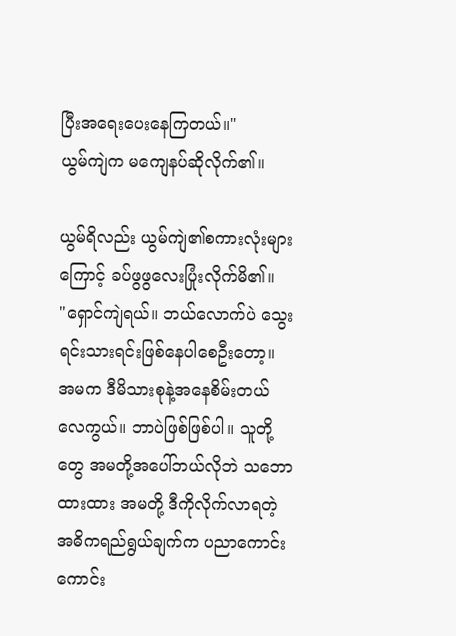ပြီးအရေးပေးနေကြတယ်။"
ယွမ်ကျဲက မကျေနပ်ဆိုလိုက်၏။

ယွမ်ရိလည်း ယွမ်ကျဲ၏စကားလုံးများကြောင့် ခပ်ဖွဖွလေးပြုံးလိုက်မိ၏။
"ရှောင်ကျဲရယ်။ ဘယ်လောက်ပဲ သွေးရင်းသားရင်းဖြစ်နေပါစေဦးတော့။ အမက ဒီမိသားစုနဲ့အနေစိမ်းတယ်လေကွယ်။ ဘာပဲဖြစ်ဖြစ်ပါ။ သူတို့တွေ အမတို့အပေါ်ဘယ်လိုဘဲ သဘောထားထား အမတို့ ဒီကိုလိုက်လာရတဲ့ အဓိကရည်ရွယ်ချက်က ပညာကောင်းကောင်း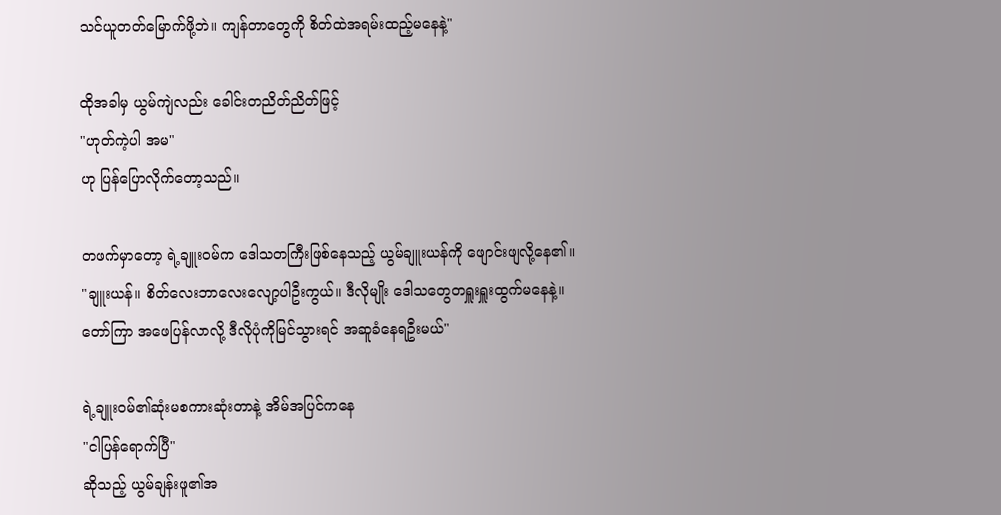သင်ယူတတ်မြောက်ဖို့ဘဲ။ ကျန်တာတွေကို စိတ်ထဲအရမ်းထည့်မနေနဲ့"

ထိုအခါမှ ယွမ်ကျဲလည်း ခေါင်းတညိတ်ညိတ်ဖြင့်
"ဟုတ်ကဲ့ပါ အမ"
ဟု ပြန်ပြောလိုက်တော့သည်။

တဖက်မှာတော့ ရဲ့ချူးဝမ်က ဒေါသတကြီးဖြစ်နေသည့် ယွမ်ချူးယန်ကို ဖျောင်းဖျလို့နေ၏။
"ချူးယန်။ စိတ်လေးဘာလေးလျော့ပါဦးကွယ်။ ဒီလိုမျိုး ဒေါသတွေတရှူးရှူးထွက်မနေနဲ့။ တော်ကြာ အဖေပြန်လာလို့ ဒီလိုပုံကိုမြင်သွားရင် အဆူခံနေရဦးမယ်"

ရဲ့ချူးဝမ်၏ဆုံးမစကားဆုံးတာနဲ့ အိမ်အပြင်ကနေ
"ငါပြန်ရောက်ပြီ"
ဆိုသည့် ယွမ်ချန်းဖူ၏အ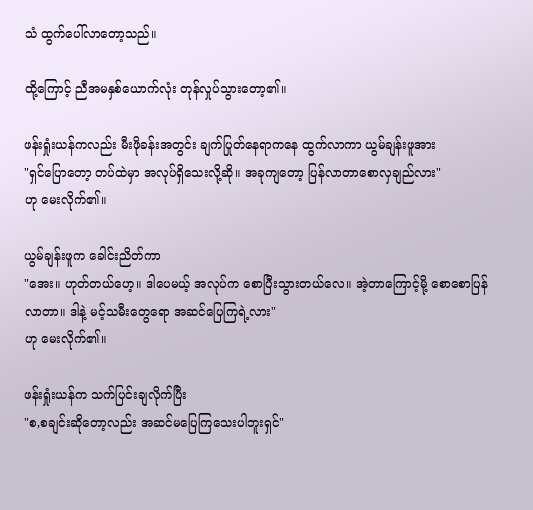သံ ထွက်ပေါ်လာတော့သည်။

ထို့ကြောင့် ညီအမနှစ်ယောက်လုံး တုန်လှုပ်သွားတော့၏။

ဖန်းရှုံးယန်ကလည်း မီးဖိုခန်းအတွင်း ချက်ပြုတ်နေရာကနေ ထွက်လာကာ ယွမ်ချန်းဖူအား
"ရှင်ပြောတော့ တပ်ထဲမှာ အလုပ်ရှိသေးလို့ဆို။ အခုကျတော့ ပြန်လာတာစောလှချည်လား"
ဟု မေးလိုက်၏။

ယွမ်ချန်းဖူက ခေါင်းညိတ်ကာ
"အေး။ ဟုတ်တယ်ဟေ့။ ဒါပေမယ့် အလုပ်က စောပြီးသွားတယ်လေ။ အဲ့တာကြောင့်မို့ စောစောပြန်လာတာ။ ဒါနဲ့ မင့်သမီးတွေရော အဆင်ပြေကြရဲ့လား"
ဟု မေးလိုက်၏။

ဖန်းရှုံးယန်က သက်ပြင်းချလိုက်ပြီး
"စ,စချင်းဆိုတော့လည်း အဆင်မပြေကြသေးပါဘူးရှင်"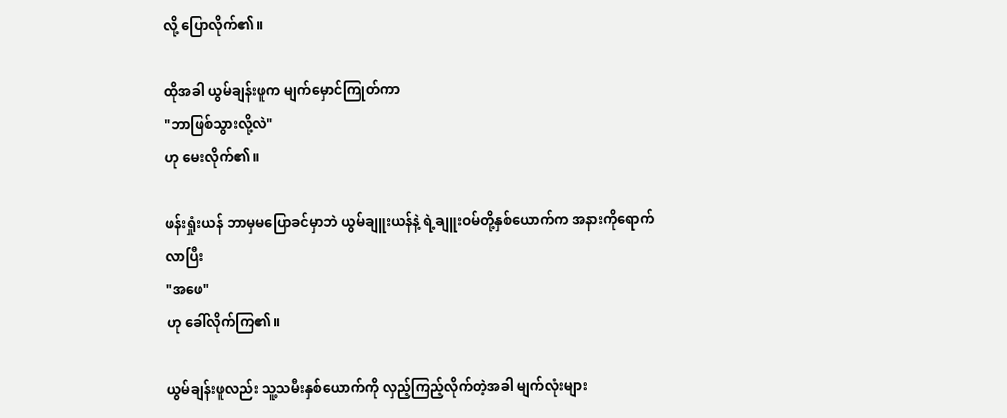လို့ ပြောလိုက်၏။

ထိုအခါ ယွမ်ချန်းဖူက မျက်မှောင်ကြုတ်ကာ
"ဘာဖြစ်သွားလို့လဲ"
ဟု မေးလိုက်၏။

ဖန်းရှုံးယန် ဘာမှမပြောခင်မှာဘဲ ယွမ်ချူးယန်နဲ့ ရဲ့ချူးဝမ်တို့နှစ်ယောက်က အနားကိုရောက်လာပြီး
"အဖေ"
ဟု ခေါ်လိုက်ကြ၏။

ယွမ်ချန်းဖူလည်း သူ့သမီးနှစ်ယောက်ကို လှည့်ကြည့်လိုက်တဲ့အခါ မျက်လုံးများ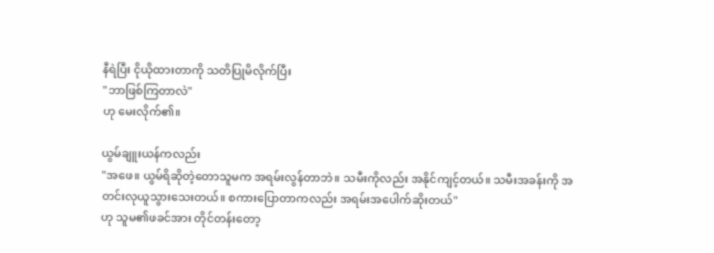နီရဲပြီး ငိုယိုထားတာကို သတိပြုမိလိုက်ပြီး
"ဘာဖြစ်ကြတာလဲ"
ဟု မေးလိုက်၏။

ယွမ်ချူးယန်ကလည်း
"အဖေ။ ယွမ်ရိဆိုတဲ့တောသူမက အရမ်းလွန်တာဘဲ။ သမီးကိုလည်း အနိုင်ကျင့်တယ်။ သမီးအခန်းကို အတင်းလုယူသွားသေးတယ်။ စကားပြောတာကလည်း အရမ်းအပေါက်ဆိုးတယ်"
ဟု သူမ၏ဖခင်အား တိုင်တန်းတော့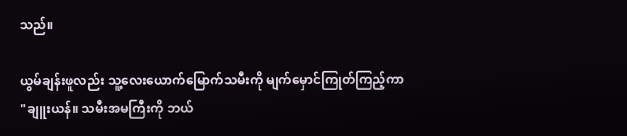သည်။

ယွမ်ချန်းဖူလည်း သူ့လေးယောက်မြောက်သမီးကို မျက်မှောင်ကြုတ်ကြည့်ကာ
"ချူးယန်။ သမီးအမကြီးကို ဘယ်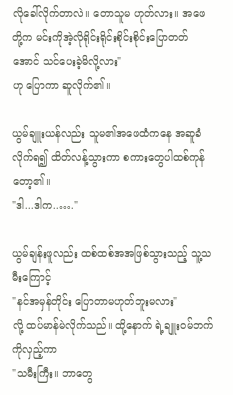လိုခေါ်လိုက်တာလဲ။ တောသူမ ဟုတ်လား။ အဖေတို့က မင်းကိုအဲ့လိုရိုင်းရိုင်းစိုင်းစိုင်းပြောတတ်အောင် သင်ပေးခဲ့မိလို့လား"
ဟု ပြောကာ ဆူလိုက်၏။

ယွမ်ချူးယန်လည်း သူမ၏အဖေထံကနေ အဆူခံလိုက်ရ၍ ထိတ်လန့်သွားကာ စကားတွေပါထစ်ကုန်တော့၏။
"ဒါ...ဒါက..…."

ယွမ်ချန်းဖူလည်း ထစ်ထစ်အအဖြစ်သွားသည့် သူ့သမီးကြောင့်
"နင်အမှန်တိုင်း ပြောတာမဟုတ်ဘူးမလား"
လို့ ထပ်မာန်မဲလိုက်သည်။ ထို့နောက် ရဲ့ချူးဝမ်ဘက်ကိုလှည့်ကာ
"သမီးကြီး။ ဘာတွေ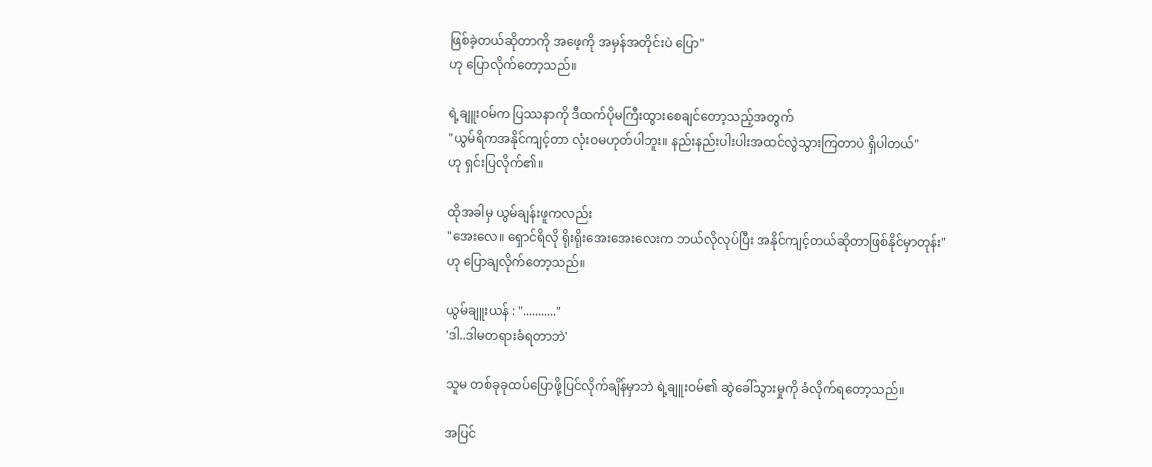ဖြစ်ခဲ့တယ်ဆိုတာကို အဖေ့ကို အမှန်အတိုင်းပဲ ပြော"
ဟု ပြောလိုက်တော့သည်။

ရဲ့ချူးဝမ်က ပြဿနာကို ဒီထက်ပိုမကြီးထွားစေချင်တော့သည့်အတွက်
"ယွမ်ရိကအနိုင်ကျင့်တာ လုံးဝမဟုတ်ပါဘူး။ နည်းနည်းပါးပါးအထင်လွဲသွားကြတာပဲ ရှိပါတယ်"
ဟု ရှင်းပြလိုက်၏။

ထိုအခါမှ ယွမ်ချန်းဖူကလည်း
"အေးလေ။ ရှောင်ရိလို ရိုးရိုးအေးအေးလေးက ဘယ်လိုလုပ်ပြီး အနိုင်ကျင့်တယ်ဆိုတာဖြစ်နိုင်မှာတုန်း"
ဟု ပြောချလိုက်တော့သည်။

ယွမ်ချူးယန် : "..........."
'ဒါ..ဒါမတရားခံရတာဘဲ'

သူမ တစ်ခုခုထပ်ပြောဖို့ပြင်လိုက်ချိန်မှာဘဲ ရဲ့ချူးဝမ်၏ ဆွဲခေါ်သွားမှုကို ခံလိုက်ရတော့သည်။

အပြင်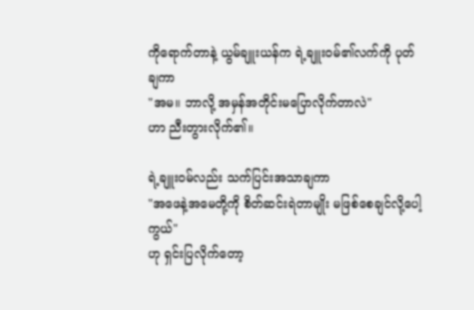ကိုရောက်တာနဲ့ ယွမ်ချူးယန်က ရဲ့ချူးဝမ်၏လက်ကို ပုတ်ချကာ
"အမ။ ဘာလို့ အမှန်အတိုင်းမပြောလိုက်တာလဲ"
ဟာ ညီးတွားလိုက်၏။

ရဲ့ချူးဝမ်လည်း သက်ပြင်းအသာချကာ
"အဖေနဲ့အမေတို့ကို စိတ်ဆင်းရဲတာမျိုး မဖြစ်စေချင်လို့ပေါ့ကွယ်"
ဟု ရှင်းပြလိုက်တော့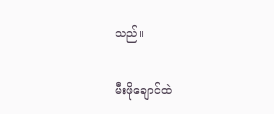သည်။

မီးဖိုချောင်ထဲ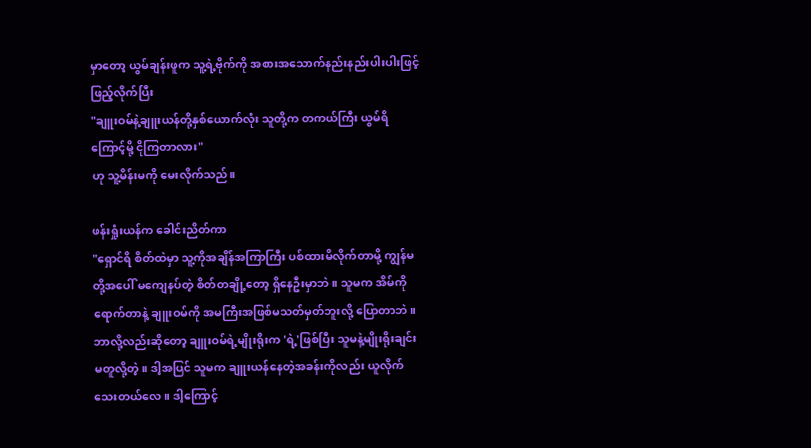မှာတော့ ယွမ်ချန်းဖူက သူ့ရဲ့ဗိုက်ကို အစားအသောက်နည်းနည်းပါးပါးဖြင့် ဖြည့်လိုက်ပြီး
"ချူးဝမ်နဲ့ချူးယန်တို့နှစ်ယောက်လုံး သူတို့က တကယ်ကြီး ယွမ်ရိကြောင့်မို့ ငိုကြတာလား"
ဟု သူ့မိန်းမကို မေးလိုက်သည်။

ဖန်းရှုံးယန်က ခေါင်းညိတ်ကာ
"ရှောင်ရိ စိတ်ထဲမှာ သူ့ကိုအချိန်အကြာကြီး ပစ်ထားမိလိုက်တာမို့ ကျွန်မတို့အပေါ် မကျေနပ်တဲ့ စိတ်တချို့တော့ ရှိနေဦးမှာဘဲ။ သူမက အိမ်ကိုရောက်တာနဲ့ ချူးဝမ်ကို အမကြီးအဖြစ်မသတ်မှတ်ဘူးလို့ ပြောတာဘဲ။ ဘာလို့လည်းဆိုတော့ ချူးဝမ်ရဲ့မျိုးရိုးက 'ရဲ့'ဖြစ်ပြီး သူမနဲ့မျိုးရိုးချင်းမတူလို့တဲ့။ ဒါ့အပြင် သူမက ချူးယန်နေတဲ့အခန်းကိုလည်း ယူလိုက်သေးတယ်လေ။ ဒါ့ကြောင့်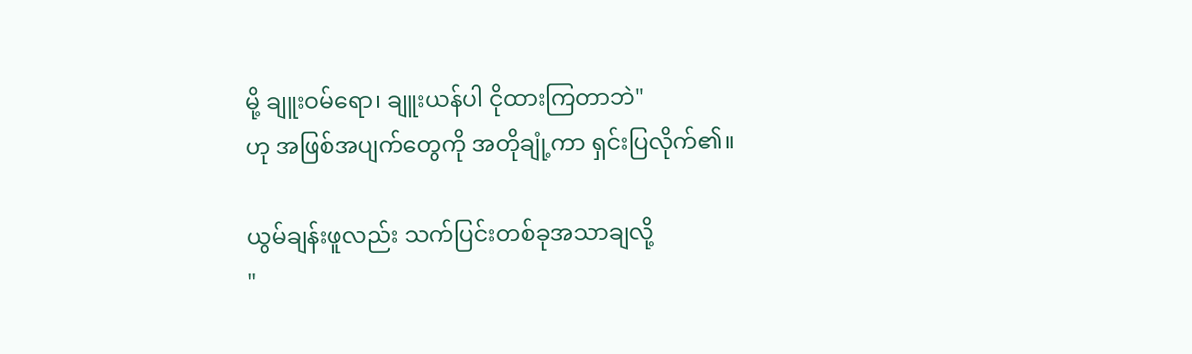မို့ ချူးဝမ်ရော၊ ချူးယန်ပါ ငိုထားကြတာဘဲ"
ဟု အဖြစ်အပျက်တွေကို အတိုချုံ့ကာ ရှင်းပြလိုက်၏။

ယွမ်ချန်းဖူလည်း သက်ပြင်းတစ်ခုအသာချလို့
"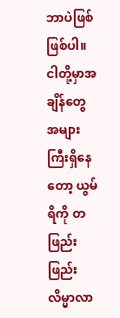ဘာပဲဖြစ်ဖြစ်ပါ။ ငါတို့မှာအချိန်တွေ အများကြီးရှိနေတော့ ယွမ်ရိကို တဖြည်းဖြည်းလိမ္မာလာ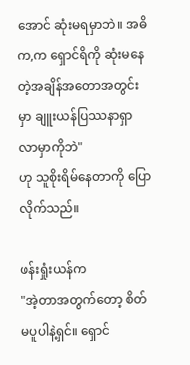အောင် ဆုံးမရမှာဘဲ။ အဓိက,က ရှောင်ရိကို ဆုံးမနေတဲ့အချိန်အတောအတွင်းမှာ ချူးယန်ပြဿနာရှာလာမှာကိုဘဲ"
ဟု သူစိုးရိမ်နေတာကို ပြောလိုက်သည်။

ဖန်းရှုံးယန်က
"အဲ့တာအတွက်တော့ စိတ်မပူပါနဲ့ရှင်။ ရှောင်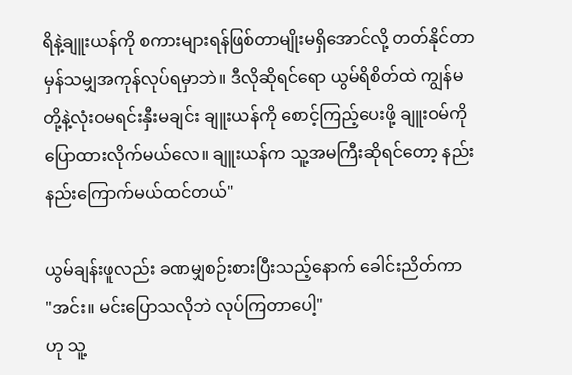ရိနဲ့ချူးယန်ကို စကားများရန်ဖြစ်တာမျိုးမရှိအောင်လို့ တတ်နိုင်တာမှန်သမျှအကုန်လုပ်ရမှာဘဲ။ ဒီလိုဆိုရင်ရော ယွမ်ရိစိတ်ထဲ ကျွန်မတို့နဲ့လုံးဝမရင်းနှီးမချင်း ချူးယန်ကို စောင့်ကြည့်ပေးဖို့ ချူးဝမ်ကို ပြောထားလိုက်မယ်လေ။ ချူးယန်က သူ့အမကြီးဆိုရင်တော့ နည်းနည်းကြောက်မယ်ထင်တယ်"

ယွမ်ချန်းဖူလည်း ခဏမျှစဉ်းစားပြီးသည့်နောက် ခေါင်းညိတ်ကာ
"အင်း။ မင်းပြောသလိုဘဲ လုပ်ကြတာပေါ့"
ဟု သူ့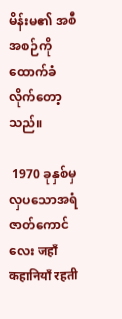မိန်းမ၏ အစီအစဉ်ကို ထောက်ခံလိုက်တော့သည်။

 1970 ခုနှစ်မှလှပသောအရံဇာတ်ကောင်လေး जहाँ कहानियाँ रहती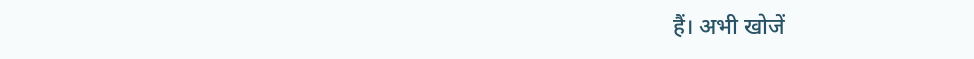हैं। अभी खोजें